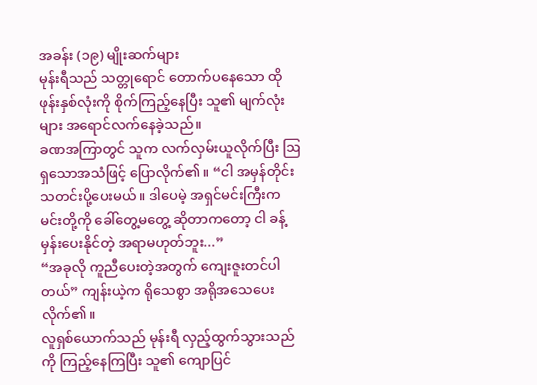အခန်း (၁၉) မျိုးဆက်များ
မုန်းရီသည် သတ္တုရောင် တောက်ပနေသော ထိုဖုန်းနှစ်လုံးကို စိုက်ကြည့်နေပြီး သူ၏ မျက်လုံးများ အရောင်လက်နေခဲ့သည်။
ခဏအကြာတွင် သူက လက်လှမ်းယူလိုက်ပြီး ဩရှသောအသံဖြင့် ပြောလိုက်၏။ “ငါ အမှန်တိုင်း သတင်းပို့ပေးမယ်။ ဒါပေမဲ့ အရှင်မင်းကြီးက မင်းတို့ကို ခေါ်တွေ့မတွေ့ ဆိုတာကတော့ ငါ ခန့်မှန်းပေးနိုင်တဲ့ အရာမဟုတ်ဘူး...”
“အခုလို ကူညီပေးတဲ့အတွက် ကျေးဇူးတင်ပါတယ်” ကျန်းယဲ့က ရိုသေစွာ အရိုအသေပေးလိုက်၏။
လူရှစ်ယောက်သည် မုန်းရီ လှည့်ထွက်သွားသည်ကို ကြည့်နေကြပြီး သူ၏ ကျောပြင်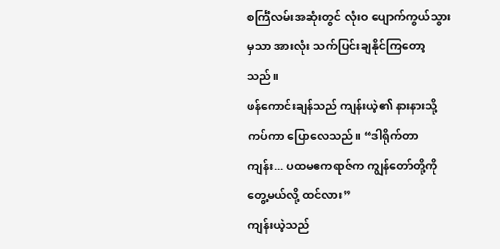စင်္ကြံလမ်းအဆုံးတွင် လုံးဝ ပျောက်ကွယ်သွားမှသာ အားလုံး သက်ပြင်းချနိုင်ကြတော့သည်။
ဖန်ကောင်းချန်သည် ကျန်းယဲ့၏ နားနားသို့ ကပ်ကာ ပြောလေသည်။ “ဒါရိုက်တာကျန်း... ပထမဧကရာဇ်က ကျွန်တော်တို့ကို တွေ့မယ်လို့ ထင်လား”
ကျန်းယဲ့သည်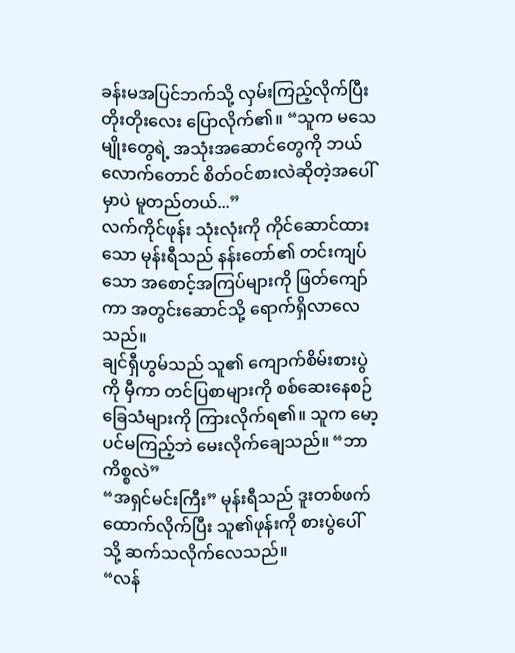ခန်းမအပြင်ဘက်သို့ လှမ်းကြည့်လိုက်ပြီး တိုးတိုးလေး ပြောလိုက်၏။ “သူက မသေမျိုးတွေရဲ့ အသုံးအဆောင်တွေကို ဘယ်လောက်တောင် စိတ်ဝင်စားလဲဆိုတဲ့အပေါ်မှာပဲ မူတည်တယ်...”
လက်ကိုင်ဖုန်း သုံးလုံးကို ကိုင်ဆောင်ထားသော မုန်းရီသည် နန်းတော်၏ တင်းကျပ်သော အစောင့်အကြပ်များကို ဖြတ်ကျော်ကာ အတွင်းဆောင်သို့ ရောက်ရှိလာလေသည်။
ချင်ရှီဟွမ်သည် သူ၏ ကျောက်စိမ်းစားပွဲကို မှီကာ တင်ပြစာများကို စစ်ဆေးနေစဉ် ခြေသံများကို ကြားလိုက်ရ၏။ သူက မော့ပင်မကြည့်ဘဲ မေးလိုက်ချေသည်။ “ဘာကိစ္စလဲ”
“အရှင်မင်းကြီး” မုန်းရီသည် ဒူးတစ်ဖက် ထောက်လိုက်ပြီး သူ၏ဖုန်းကို စားပွဲပေါ်သို့ ဆက်သလိုက်လေသည်။
“လန်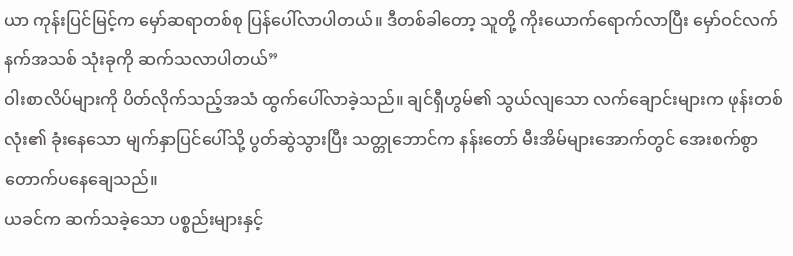ယာ ကုန်းပြင်မြင့်က မှော်ဆရာတစ်စု ပြန်ပေါ်လာပါတယ်။ ဒီတစ်ခါတော့ သူတို့ ကိုးယောက်ရောက်လာပြီး မှော်ဝင်လက်နက်အသစ် သုံးခုကို ဆက်သလာပါတယ်”
ဝါးစာလိပ်များကို ပိတ်လိုက်သည့်အသံ ထွက်ပေါ်လာခဲ့သည်။ ချင်ရှီဟွမ်၏ သွယ်လျသော လက်ချောင်းများက ဖုန်းတစ်လုံး၏ ခုံးနေသော မျက်နှာပြင်ပေါ်သို့ ပွတ်ဆွဲသွားပြီး သတ္တုဘောင်က နန်းတော် မီးအိမ်များအောက်တွင် အေးစက်စွာ တောက်ပနေချေသည်။
ယခင်က ဆက်သခဲ့သော ပစ္စည်းများနှင့်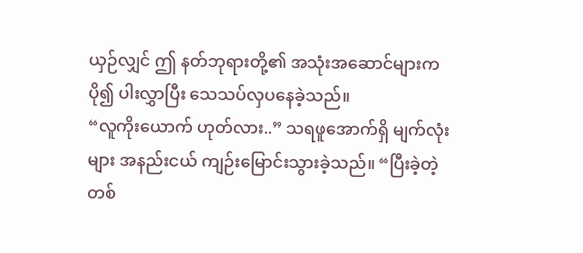ယှဉ်လျှင် ဤ နတ်ဘုရားတို့၏ အသုံးအဆောင်များက ပို၍ ပါးလွှာပြီး သေသပ်လှပနေခဲ့သည်။
“လူကိုးယောက် ဟုတ်လား..” သရဖူအောက်ရှိ မျက်လုံးများ အနည်းငယ် ကျဉ်းမြောင်းသွားခဲ့သည်။ “ပြီးခဲ့တဲ့ တစ်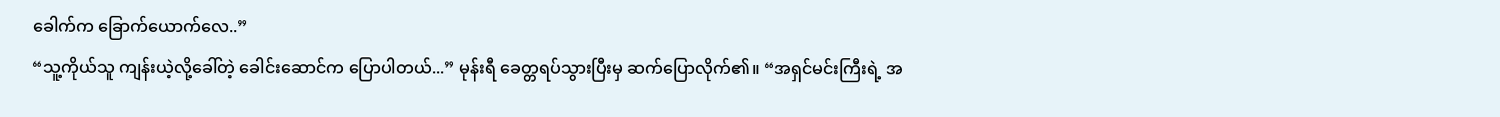ခေါက်က ခြောက်ယောက်လေ..”
“သူ့ကိုယ်သူ ကျန်းယဲ့လို့ခေါ်တဲ့ ခေါင်းဆောင်က ပြောပါတယ်...” မုန်းရီ ခေတ္တရပ်သွားပြီးမှ ဆက်ပြောလိုက်၏။ “အရှင်မင်းကြီးရဲ့ အ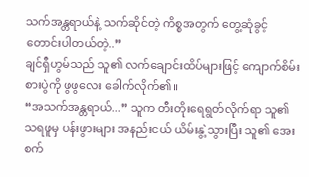သက်အန္တရာယ်နဲ့ သက်ဆိုင်တဲ့ ကိစ္စအတွက် တွေ့ဆုံခွင့် တောင်းပါတယ်တဲ့..”
ချင်ရှီဟွမ်သည် သူ၏ လက်ချောင်းထိပ်များဖြင့် ကျောက်စိမ်းစားပွဲကို ဖွဖွလေး ခေါက်လိုက်၏။
“အသက်အန္တရာယ်...” သူက တီးတိုးရေရွတ်လိုက်ရာ သူ၏ သရဖူမှ ပန်းဖွားများ အနည်းငယ် ယိမ်းနွဲ့သွားပြီး သူ၏ အေးစက်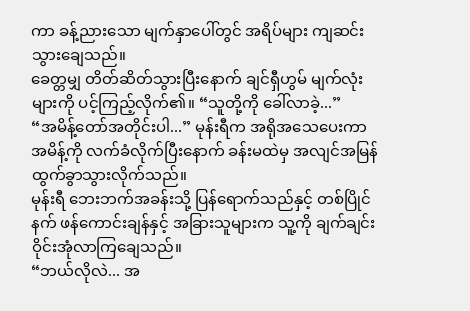ကာ ခန့်ညားသော မျက်နှာပေါ်တွင် အရိပ်များ ကျဆင်းသွားချေသည်။
ခေတ္တမျှ တိတ်ဆိတ်သွားပြီးနောက် ချင်ရှီဟွမ် မျက်လုံးများကို ပင့်ကြည့်လိုက်၏။ “သူတို့ကို ခေါ်လာခဲ့...”
“အမိန့်တော်အတိုင်းပါ...” မုန်းရီက အရိုအသေပေးကာ အမိန့်ကို လက်ခံလိုက်ပြီးနောက် ခန်းမထဲမှ အလျင်အမြန် ထွက်ခွာသွားလိုက်သည်။
မုန်းရီ ဘေးဘက်အခန်းသို့ ပြန်ရောက်သည်နှင့် တစ်ပြိုင်နက် ဖန်ကောင်းချန်နှင့် အခြားသူများက သူ့ကို ချက်ချင်း ဝိုင်းအုံလာကြချေသည်။
“ဘယ်လိုလဲ... အ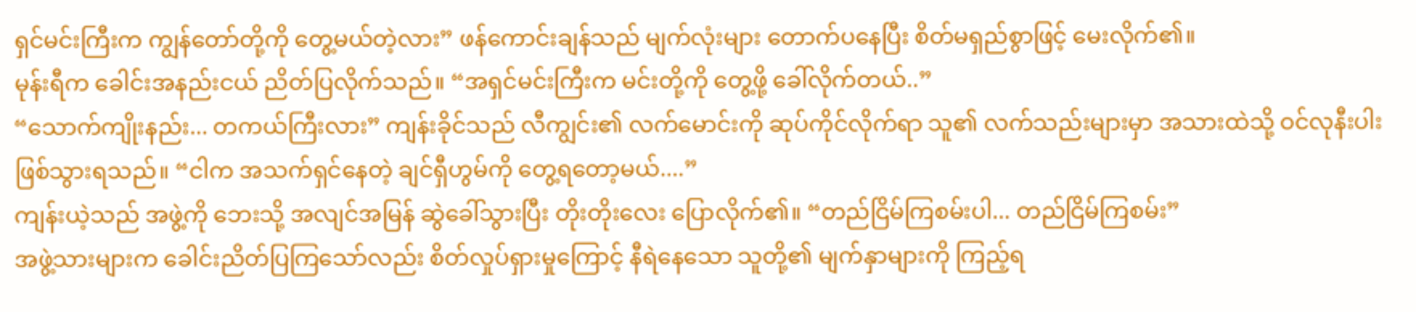ရှင်မင်းကြီးက ကျွန်တော်တို့ကို တွေ့မယ်တဲ့လား” ဖန်ကောင်းချန်သည် မျက်လုံးများ တောက်ပနေပြီး စိတ်မရှည်စွာဖြင့် မေးလိုက်၏။
မုန်းရီက ခေါင်းအနည်းငယ် ညိတ်ပြလိုက်သည်။ “အရှင်မင်းကြီးက မင်းတို့ကို တွေ့ဖို့ ခေါ်လိုက်တယ်..”
“သောက်ကျိုးနည်း... တကယ်ကြီးလား” ကျန်းခိုင်သည် လီကျွင်း၏ လက်မောင်းကို ဆုပ်ကိုင်လိုက်ရာ သူ၏ လက်သည်းများမှာ အသားထဲသို့ ဝင်လုနီးပါး ဖြစ်သွားရသည်။ “ငါက အသက်ရှင်နေတဲ့ ချင်ရှီဟွမ်ကို တွေ့ရတော့မယ်....”
ကျန်းယဲ့သည် အဖွဲ့ကို ဘေးသို့ အလျင်အမြန် ဆွဲခေါ်သွားပြီး တိုးတိုးလေး ပြောလိုက်၏။ “တည်ငြိမ်ကြစမ်းပါ... တည်ငြိမ်ကြစမ်း”
အဖွဲ့သားများက ခေါင်းညိတ်ပြကြသော်လည်း စိတ်လှုပ်ရှားမှုကြောင့် နီရဲနေသော သူတို့၏ မျက်နှာများကို ကြည့်ရ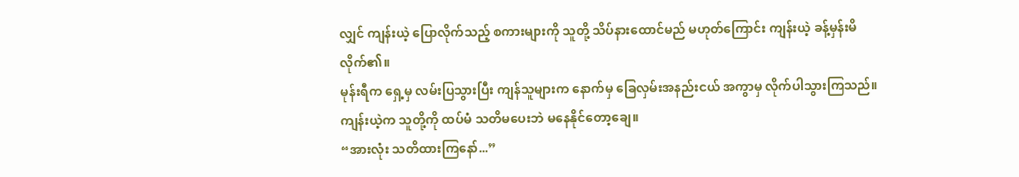လျှင် ကျန်းယဲ့ ပြောလိုက်သည့် စကားများကို သူတို့ သိပ်နားထောင်မည် မဟုတ်ကြောင်း ကျန်းယဲ့ ခန့်မှန်းမိလိုက်၏။
မုန်းရီက ရှေ့မှ လမ်းပြသွားပြီး ကျန်သူများက နောက်မှ ခြေလှမ်းအနည်းငယ် အကွာမှ လိုက်ပါသွားကြသည်။ ကျန်းယဲ့က သူတို့ကို ထပ်မံ သတိမပေးဘဲ မနေနိုင်တော့ချေ။
“အားလုံး သတိထားကြနော်...”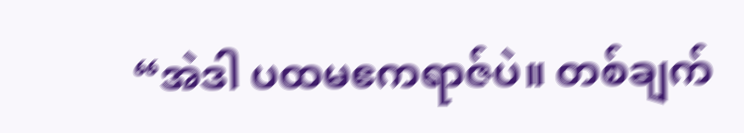“အဲဒါ ပထမဧကရာဇ်ပဲ။ တစ်ချက်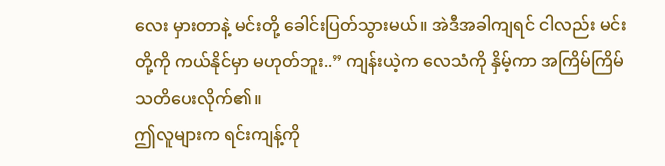လေး မှားတာနဲ့ မင်းတို့ ခေါင်းပြတ်သွားမယ်။ အဲဒီအခါကျရင် ငါလည်း မင်းတို့ကို ကယ်နိုင်မှာ မဟုတ်ဘူး..” ကျန်းယဲ့က လေသံကို နှိမ့်ကာ အကြိမ်ကြိမ် သတိပေးလိုက်၏။
ဤလူများက ရင်းကျန့်ကို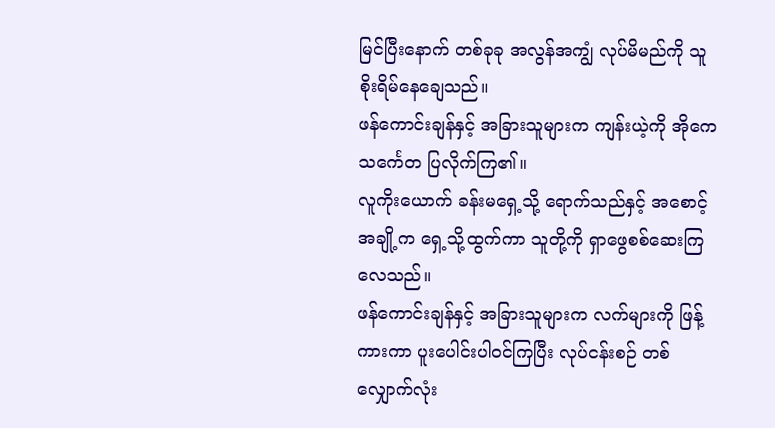မြင်ပြီးနောက် တစ်ခုခု အလွန်အကျွံ လုပ်မိမည်ကို သူ စိုးရိမ်နေချေသည်။
ဖန်ကောင်းချန်နှင့် အခြားသူများက ကျန်းယဲ့ကို အိုကေသင်္ကေတ ပြလိုက်ကြ၏။
လူကိုးယောက် ခန်းမရှေ့သို့ ရောက်သည်နှင့် အစောင့်အချို့က ရှေ့သို့ထွက်ကာ သူတို့ကို ရှာဖွေစစ်ဆေးကြလေသည်။
ဖန်ကောင်းချန်နှင့် အခြားသူများက လက်များကို ဖြန့်ကားကာ ပူးပေါင်းပါဝင်ကြပြီး လုပ်ငန်းစဉ် တစ်လျှောက်လုံး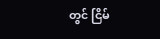တွင် ငြိမ်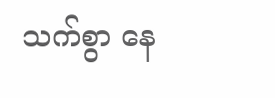သက်စွာ နေ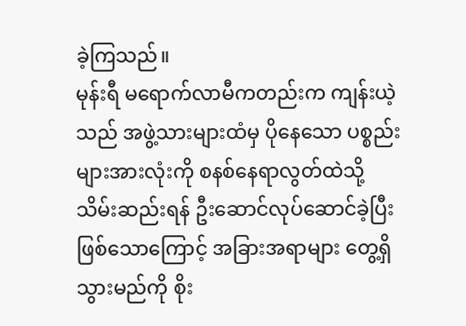ခဲ့ကြသည်။
မုန်းရီ မရောက်လာမီကတည်းက ကျန်းယဲ့သည် အဖွဲ့သားများထံမှ ပိုနေသော ပစ္စည်းများအားလုံးကို စနစ်နေရာလွတ်ထဲသို့ သိမ်းဆည်းရန် ဦးဆောင်လုပ်ဆောင်ခဲ့ပြီး ဖြစ်သောကြောင့် အခြားအရာများ တွေ့ရှိသွားမည်ကို စိုး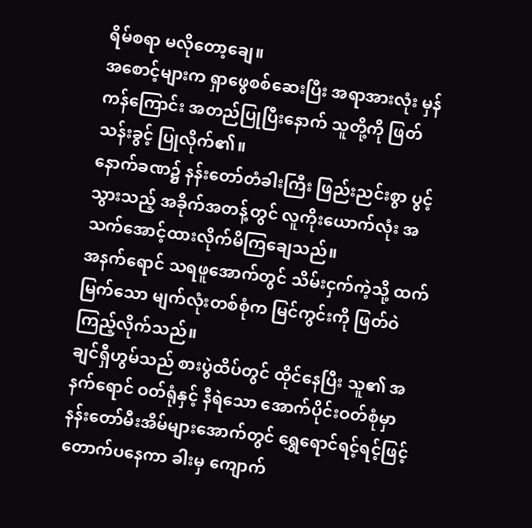ရိမ်စရာ မလိုတော့ချေ။
အစောင့်များက ရှာဖွေစစ်ဆေးပြီး အရာအားလုံး မှန်ကန်ကြောင်း အတည်ပြုပြီးနောက် သူတို့ကို ဖြတ်သန်းခွင့် ပြုလိုက်၏။
နောက်ခဏ၌ နန်းတော်တံခါးကြီး ဖြည်းညင်းစွာ ပွင့်သွားသည့် အခိုက်အတန့်တွင် လူကိုးယောက်လုံး အသက်အောင့်ထားလိုက်မိကြချေသည်။
အနက်ရောင် သရဖူအောက်တွင် သိမ်းငှက်ကဲ့သို့ ထက်မြက်သော မျက်လုံးတစ်စုံက မြင်ကွင်းကို ဖြတ်ဝဲကြည့်လိုက်သည်။
ချင်ရှီဟွမ်သည် စားပွဲထိပ်တွင် ထိုင်နေပြီး သူ၏ အနက်ရောင် ဝတ်ရုံနှင့် နီရဲသော အောက်ပိုင်းဝတ်စုံမှာ နန်းတော်မီးအိမ်များအောက်တွင် ရွှေရောင်ရင့်ရင့်ဖြင့် တောက်ပနေကာ ခါးမှ ကျောက်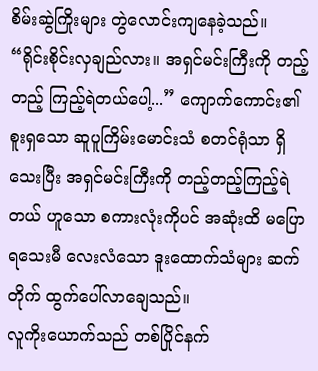စိမ်းဆွဲကြိုးများ တွဲလောင်းကျနေခဲ့သည်။
“ရိုင်းစိုင်းလှချည်လား။ အရှင်မင်းကြီးကို တည့်တည့် ကြည့်ရဲတယ်ပေါ့...” ကျောက်ကောင်း၏ စူးရှသော ဆူပူကြိမ်းမောင်းသံ စတင်ရုံသာ ရှိသေးပြီး အရှင်မင်းကြီးကို တည့်တည့်ကြည့်ရဲတယ် ဟူသော စကားလုံးကိုပင် အဆုံးထိ မပြောရသေးမီ လေးလံသော ဒူးထောက်သံများ ဆက်တိုက် ထွက်ပေါ်လာချေသည်။
လူကိုးယောက်သည် တစ်ပြိုင်နက်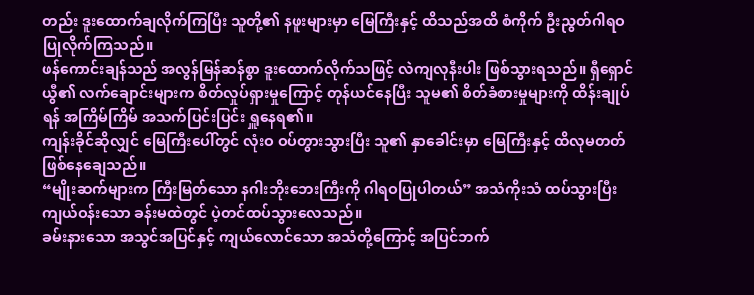တည်း ဒူးထောက်ချလိုက်ကြပြီး သူတို့၏ နဖူးများမှာ မြေကြီးနှင့် ထိသည်အထိ စံကိုက် ဦးညွတ်ဂါရဝပြုလိုက်ကြသည်။
ဖန်ကောင်းချန်သည် အလွန်မြန်ဆန်စွာ ဒူးထောက်လိုက်သဖြင့် လဲကျလုနီးပါး ဖြစ်သွားရသည်။ ရှီရှောင်ယွီ၏ လက်ချောင်းများက စိတ်လှုပ်ရှားမှုကြောင့် တုန်ယင်နေပြီး သူမ၏ စိတ်ခံစားမှုများကို ထိန်းချုပ်ရန် အကြိမ်ကြိမ် အသက်ပြင်းပြင်း ရှူနေရ၏။
ကျန်းခိုင်ဆိုလျှင် မြေကြီးပေါ်တွင် လုံးဝ ဝပ်တွားသွားပြီး သူ၏ နှာခေါင်းမှာ မြေကြီးနှင့် ထိလုမတတ် ဖြစ်နေချေသည်။
“မျိုးဆက်များက ကြီးမြတ်သော နဂါးဘိုးဘေးကြီးကို ဂါရဝပြုပါတယ်” အသံကိုးသံ ထပ်သွားပြီး ကျယ်ဝန်းသော ခန်းမထဲတွင် ပဲ့တင်ထပ်သွားလေသည်။
ခမ်းနားသော အသွင်အပြင်နှင့် ကျယ်လောင်သော အသံတို့ကြောင့် အပြင်ဘက်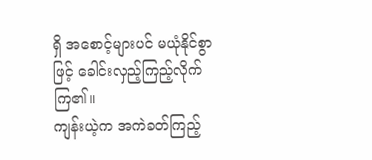ရှိ အစောင့်များပင် မယုံနိုင်စွာဖြင့် ခေါင်းလှည့်ကြည့်လိုက်ကြ၏။
ကျန်းယဲ့က အကဲခတ်ကြည့်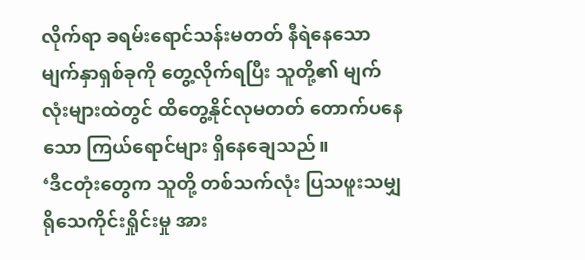လိုက်ရာ ခရမ်းရောင်သန်းမတတ် နီရဲနေသော မျက်နှာရှစ်ခုကို တွေ့လိုက်ရပြီး သူတို့၏ မျက်လုံးများထဲတွင် ထိတွေ့နိုင်လုမတတ် တောက်ပနေသော ကြယ်ရောင်များ ရှိနေချေသည်။
‘ဒီငတုံးတွေက သူတို့ တစ်သက်လုံး ပြသဖူးသမျှ ရိုသေကိုင်းရှိုင်းမှု အား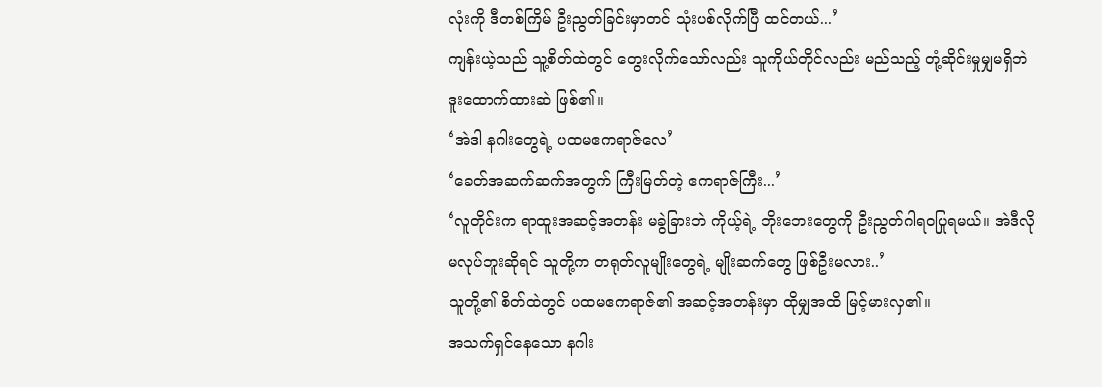လုံးကို ဒီတစ်ကြိမ် ဦးညွတ်ခြင်းမှာတင် သုံးပစ်လိုက်ပြီ ထင်တယ်...’
ကျန်းယဲ့သည် သူ့စိတ်ထဲတွင် တွေးလိုက်သော်လည်း သူကိုယ်တိုင်လည်း မည်သည့် တုံ့ဆိုင်းမှုမျှမရှိဘဲ ဒူးထောက်ထားဆဲ ဖြစ်၏။
‘အဲဒါ နဂါးတွေရဲ့ ပထမဧကရာဇ်လေ’
‘ခေတ်အဆက်ဆက်အတွက် ကြီးမြတ်တဲ့ ဧကရာဇ်ကြီး...’
‘လူတိုင်းက ရာထူးအဆင့်အတန်း မခွဲခြားဘဲ ကိုယ့်ရဲ့ ဘိုးဘေးတွေကို ဦးညွတ်ဂါရဝပြုရမယ်။ အဲဒီလို မလုပ်ဘူးဆိုရင် သူတို့က တရုတ်လူမျိုးတွေရဲ့ မျိုးဆက်တွေ ဖြစ်ဦးမလား..’
သူတို့၏ စိတ်ထဲတွင် ပထမဧကရာဇ်၏ အဆင့်အတန်းမှာ ထိုမျှအထိ မြင့်မားလှ၏။
အသက်ရှင်နေသော နဂါး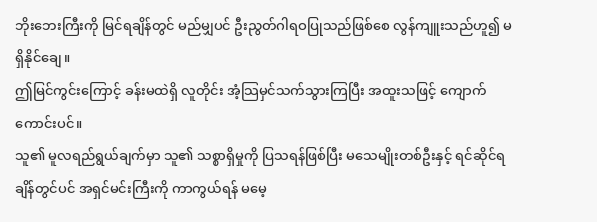ဘိုးဘေးကြီးကို မြင်ရချိန်တွင် မည်မျှပင် ဦးညွတ်ဂါရဝပြုသည်ဖြစ်စေ လွန်ကျူးသည်ဟူ၍ မရှိနိုင်ချေ။
ဤမြင်ကွင်းကြောင့် ခန်းမထဲရှိ လူတိုင်း အံ့သြမှင်သက်သွားကြပြီး အထူးသဖြင့် ကျောက်ကောင်းပင်။
သူ၏ မူလရည်ရွယ်ချက်မှာ သူ၏ သစ္စာရှိမှုကို ပြသရန်ဖြစ်ပြီး မသေမျိုးတစ်ဦးနှင့် ရင်ဆိုင်ရချိန်တွင်ပင် အရှင်မင်းကြီးကို ကာကွယ်ရန် မမေ့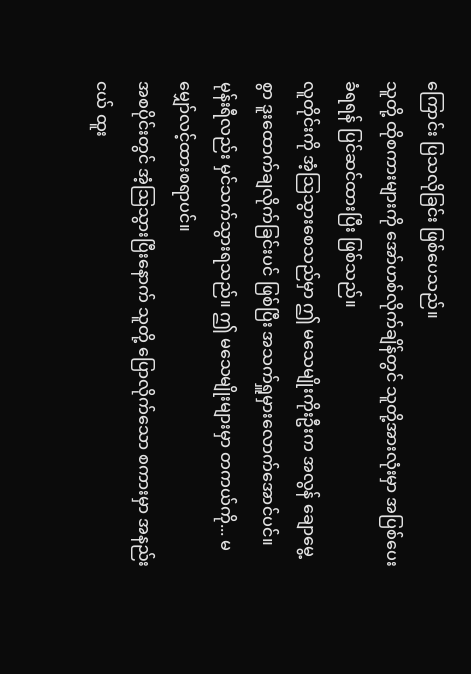ကြောင်း ပြသလိုခြင်း ဖြစ်ပေသည်။
သူတို့ ထိုစကားများကို အော်ဟစ်လိုက်ချိန်တွင် သူတို့အားလုံးမှာ အပြစ်ပေးခံရရန် ပြင်ဆင်ထားပြီး ဖြစ်သည်။
လူတိုင်းကို အံ့သြသွားစေသည်မှာ ဤ မသေမျိုးကိုးဦးက အလွန် ချောမွေ့စွာ ဒူးထောက်ချလိုက်ခြင်းပင် ဖြစ်ပြီး အသက်ရှူမှားလောက်အောင်ပင်။
မုန်းရီလည်း မှင်သက်သွားရသည်။ ဤ မသေမျိုးများမှာ တကယ်ကို... မမျှော်လင့်ထားစရာပင်။
အစပိုင်းတွင် အံ့သြသွားပြီးနောက် သူတို့ ပြောလိုက်သော စကားမှာ အနည်းငယ် ထူး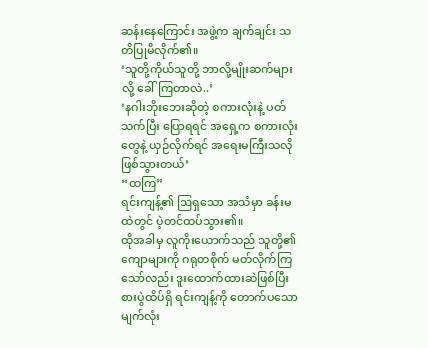ဆန်းနေကြောင်း အဖွဲ့က ချက်ချင်း သတိပြုမိလိုက်၏။
‘သူတို့ကိုယ်သူတို့ ဘာလို့မျိုးဆက်များလို့ ခေါ်ကြတာလဲ..’
‘နဂါးဘိုးဘေးဆိုတဲ့ စကားလုံးနဲ့ ပတ်သက်ပြီး ပြောရရင် အရှေ့က စကားလုံးတွေနဲ့ ယှဉ်လိုက်ရင် အရေးမကြီးသလို ဖြစ်သွားတယ်’
“ထကြ”
ရင်းကျန့်၏ ဩရှသော အသံမှာ ခန်းမထဲတွင် ပဲ့တင်ထပ်သွား၏။
ထိုအခါမှ လူကိုးယောက်သည် သူတို့၏ ကျောများကို ဂရုတစိုက် မတ်လိုက်ကြသော်လည်း ဒူးထောက်ထားဆဲဖြစ်ပြီး စားပွဲထိပ်ရှိ ရင်းကျန့်ကို တောက်ပသော မျက်လုံး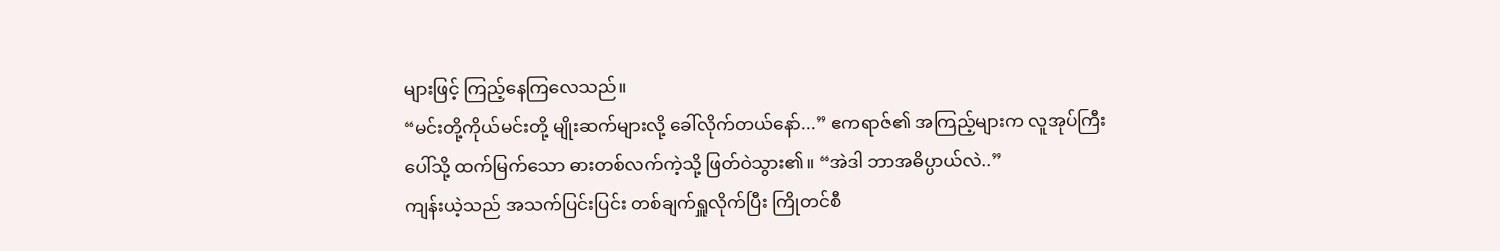များဖြင့် ကြည့်နေကြလေသည်။
“မင်းတို့ကိုယ်မင်းတို့ မျိုးဆက်များလို့ ခေါ်လိုက်တယ်နော်...” ဧကရာဇ်၏ အကြည့်များက လူအုပ်ကြီးပေါ်သို့ ထက်မြက်သော ဓားတစ်လက်ကဲ့သို့ ဖြတ်ဝဲသွား၏။ “အဲဒါ ဘာအဓိပ္ပာယ်လဲ..”
ကျန်းယဲ့သည် အသက်ပြင်းပြင်း တစ်ချက်ရှူလိုက်ပြီး ကြိုတင်စီ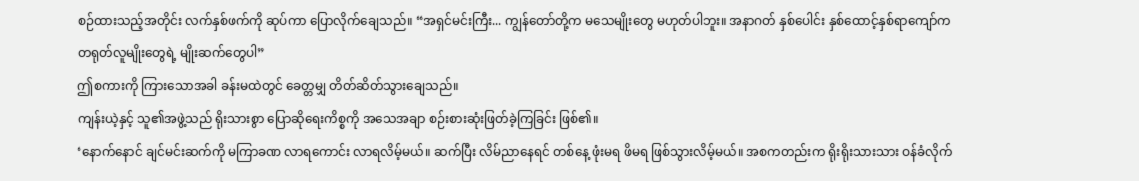စဉ်ထားသည့်အတိုင်း လက်နှစ်ဖက်ကို ဆုပ်ကာ ပြောလိုက်ချေသည်။ “အရှင်မင်းကြီး... ကျွန်တော်တို့က မသေမျိုးတွေ မဟုတ်ပါဘူး။ အနာဂတ် နှစ်ပေါင်း နှစ်ထောင့်နှစ်ရာကျော်က တရုတ်လူမျိုးတွေရဲ့ မျိုးဆက်တွေပါ”
ဤစကားကို ကြားသောအခါ ခန်းမထဲတွင် ခေတ္တမျှ တိတ်ဆိတ်သွားချေသည်။
ကျန်းယဲ့နှင့် သူ၏အဖွဲ့သည် ရိုးသားစွာ ပြောဆိုရေးကိစ္စကို အသေအချာ စဉ်းစားဆုံးဖြတ်ခဲ့ကြခြင်း ဖြစ်၏။
‘နောက်နောင် ချင်မင်းဆက်ကို မကြာခဏ လာရကောင်း လာရလိမ့်မယ်။ ဆက်ပြီး လိမ်ညာနေရင် တစ်နေ့ ဖုံးမရ ဖိမရ ဖြစ်သွားလိမ့်မယ်။ အစကတည်းက ရိုးရိုးသားသား ဝန်ခံလိုက်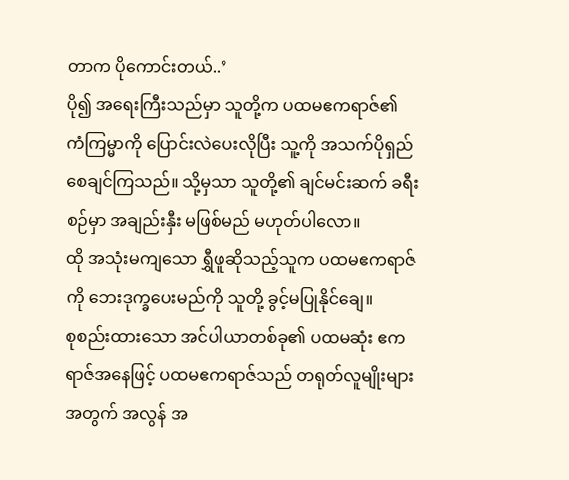တာက ပိုကောင်းတယ်..’
ပို၍ အရေးကြီးသည်မှာ သူတို့က ပထမဧကရာဇ်၏ ကံကြမ္မာကို ပြောင်းလဲပေးလိုပြီး သူ့ကို အသက်ပိုရှည်စေချင်ကြသည်။ သို့မှသာ သူတို့၏ ချင်မင်းဆက် ခရီးစဉ်မှာ အချည်းနှီး မဖြစ်မည် မဟုတ်ပါလော။
ထို အသုံးမကျသော ရွှီဖူဆိုသည့်သူက ပထမဧကရာဇ်ကို ဘေးဒုက္ခပေးမည်ကို သူတို့ ခွင့်မပြုနိုင်ချေ။
စုစည်းထားသော အင်ပါယာတစ်ခု၏ ပထမဆုံး ဧကရာဇ်အနေဖြင့် ပထမဧကရာဇ်သည် တရုတ်လူမျိုးများအတွက် အလွန် အ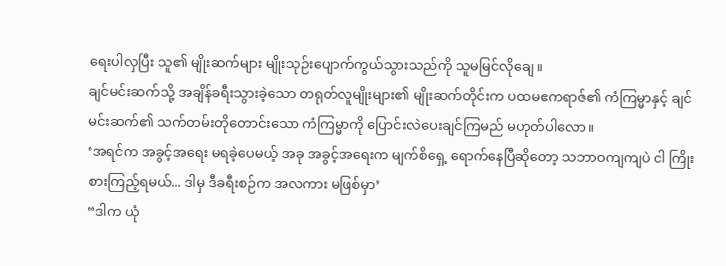ရေးပါလှပြီး သူ၏ မျိုးဆက်များ မျိုးသုဉ်းပျောက်ကွယ်သွားသည်ကို သူမမြင်လိုချေ။
ချင်မင်းဆက်သို့ အချိန်ခရီးသွားခဲ့သော တရုတ်လူမျိုးများ၏ မျိုးဆက်တိုင်းက ပထမဧကရာဇ်၏ ကံကြမ္မာနှင့် ချင်မင်းဆက်၏ သက်တမ်းတိုတောင်းသော ကံကြမ္မာကို ပြောင်းလဲပေးချင်ကြမည် မဟုတ်ပါလော။
‘အရင်က အခွင့်အရေး မရခဲ့ပေမယ့် အခု အခွင့်အရေးက မျက်စိရှေ့ ရောက်နေပြီဆိုတော့ သဘာဝကျကျပဲ ငါ ကြိုးစားကြည့်ရမယ်... ဒါမှ ဒီခရီးစဉ်က အလကား မဖြစ်မှာ’
“ဒါက ယုံ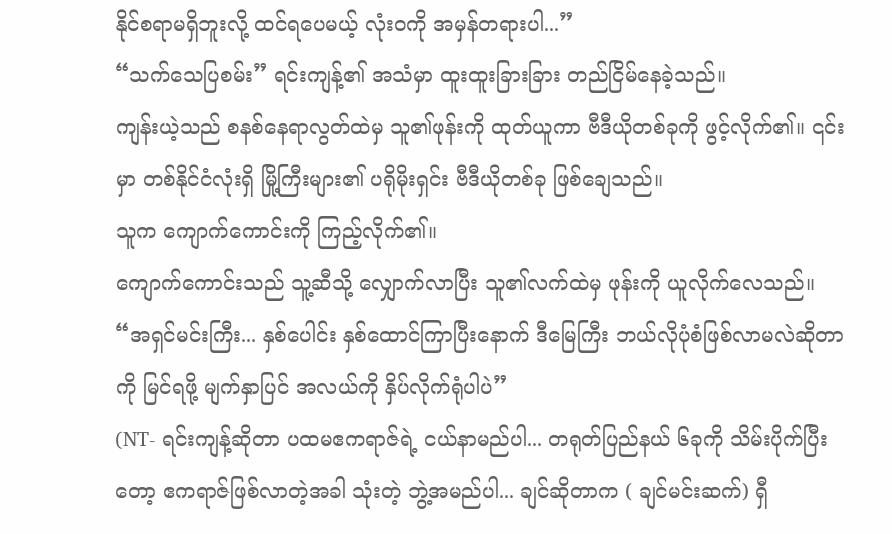နိုင်စရာမရှိဘူးလို့ ထင်ရပေမယ့် လုံးဝကို အမှန်တရားပါ...”
“သက်သေပြစမ်း” ရင်းကျန့်၏ အသံမှာ ထူးထူးခြားခြား တည်ငြိမ်နေခဲ့သည်။
ကျန်းယဲ့သည် စနစ်နေရာလွတ်ထဲမှ သူ၏ဖုန်းကို ထုတ်ယူကာ ဗီဒီယိုတစ်ခုကို ဖွင့်လိုက်၏။ ၎င်းမှာ တစ်နိုင်ငံလုံးရှိ မြို့ကြီးများ၏ ပရိုမိုးရှင်း ဗီဒီယိုတစ်ခု ဖြစ်ချေသည်။
သူက ကျောက်ကောင်းကို ကြည့်လိုက်၏။
ကျောက်ကောင်းသည် သူ့ဆီသို့ လျှောက်လာပြီး သူ၏လက်ထဲမှ ဖုန်းကို ယူလိုက်လေသည်။
“အရှင်မင်းကြီး... နှစ်ပေါင်း နှစ်ထောင်ကြာပြီးနောက် ဒီမြေကြီး ဘယ်လိုပုံစံဖြစ်လာမလဲဆိုတာကို မြင်ရဖို့ မျက်နှာပြင် အလယ်ကို နှိပ်လိုက်ရုံပါပဲ”
(NT- ရင်းကျန့်ဆိုတာ ပထမဧကရာဇ်ရဲ့ ငယ်နာမည်ပါ... တရုတ်ပြည်နယ် ၆ခုကို သိမ်းပိုက်ပြီးတော့ ဧကရာဇ်ဖြစ်လာတဲ့အခါ သုံးတဲ့ ဘွဲ့အမည်ပါ... ချင်ဆိုတာက ( ချင်မင်းဆက်) ရှီ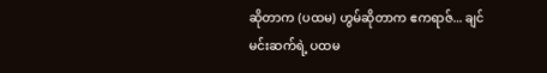ဆိုတာက (ပထမ) ဟွမ်ဆိုတာက ဧကရာဇ်... ချင်မင်းဆက်ရဲ့ ပထမ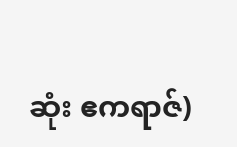ဆုံး ဧကရာဇ်)